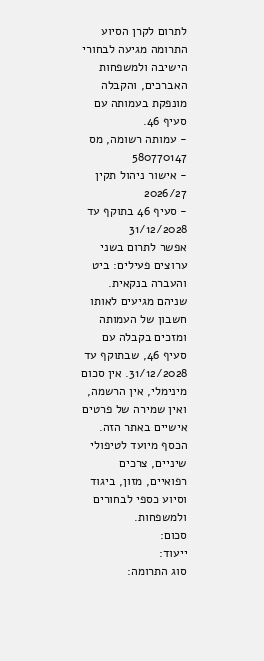לתרום לקרן הסיוע
התרומה מגיעה לבחורי הישיבה ולמשפחות האברכים, והקבלה מונפקת בעמותה עם סעיף 46.
- עמותה רשומה, מס 580770147
- אישור ניהול תקין 2026/27
- סעיף 46 בתוקף עד 31/12/2028
אפשר לתרום בשני ערוצים פעילים: ביט והעברה בנקאית. שניהם מגיעים לאותו חשבון של העמותה ומזכים בקבלה עם סעיף 46, שבתוקף עד 31/12/2028. אין סכום מינימלי, אין הרשמה, ואין שמירה של פרטים אישיים באתר הזה. הכסף מיועד לטיפולי שיניים, צרכים רפואיים, מזון, ביגוד וסיוע כספי לבחורים ולמשפחות.
סכום:
ייעוד:
סוג התרומה: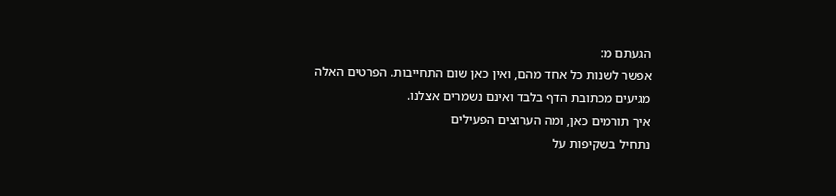הגעתם מ:
אפשר לשנות כל אחד מהם, ואין כאן שום התחייבות. הפרטים האלה מגיעים מכתובת הדף בלבד ואינם נשמרים אצלנו.
איך תורמים כאן, ומה הערוצים הפעילים
נתחיל בשקיפות על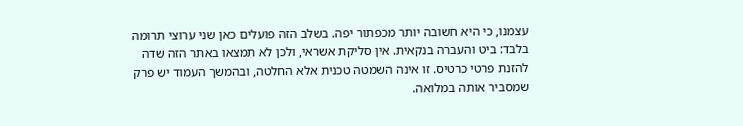עצמנו, כי היא חשובה יותר מכפתור יפה. בשלב הזה פועלים כאן שני ערוצי תרומה בלבד: ביט והעברה בנקאית. אין סליקת אשראי, ולכן לא תמצאו באתר הזה שדה להזנת פרטי כרטיס. זו אינה השמטה טכנית אלא החלטה, ובהמשך העמוד יש פרק שמסביר אותה במלואה.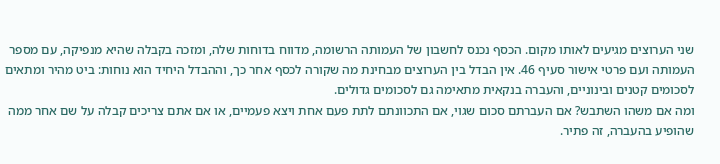שני הערוצים מגיעים לאותו מקום. הכסף נכנס לחשבון של העמותה הרשומה, מדווח בדוחות שלה, ומזכה בקבלה שהיא מנפיקה, עם מספר העמותה ועם פרטי אישור סעיף 46. אין הבדל בין הערוצים מבחינת מה שקורה לכסף אחר כך, וההבדל היחיד הוא נוחות: ביט מהיר ומתאים לסכומים קטנים ובינוניים, והעברה בנקאית מתאימה גם לסכומים גדולים.
ומה אם משהו השתבש? אם העברתם סכום שגוי, אם התכוונתם לתת פעם אחת ויצא פעמיים, או אם אתם צריכים קבלה על שם אחר ממה שהופיע בהעברה, זה פתיר.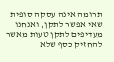תרומה אינה עסקה סופית שאי אפשר לתקן, ואנחנו מעדיפים לתקן טעות מאשר להחזיק כסף שלא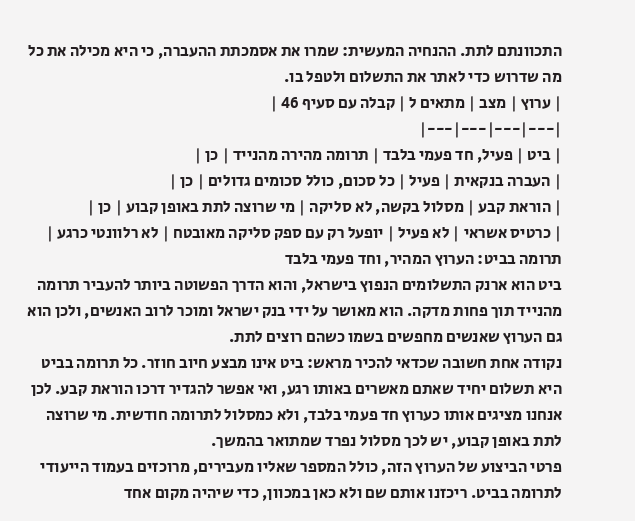התכוונתם לתת. ההנחיה המעשית: שמרו את אסמכתת ההעברה, כי היא מכילה את כל מה שדרוש כדי לאתר את התשלום ולטפל בו.
| ערוץ | מצב | מתאים ל | קבלה עם סעיף 46 |
|---|---|---|---|
| ביט | פעיל, חד פעמי בלבד | תרומה מהירה מהנייד | כן |
| העברה בנקאית | פעיל | כל סכום, כולל סכומים גדולים | כן |
| הוראת קבע | מסלול בקשה, לא סליקה | מי שרוצה לתת באופן קבוע | כן |
| כרטיס אשראי | לא פעיל | יופעל רק עם ספק סליקה מאובטח | לא רלוונטי כרגע |
תרומה בביט: הערוץ המהיר, וחד פעמי בלבד
ביט הוא ארנק התשלומים הנפוץ בישראל, והוא הדרך הפשוטה ביותר להעביר תרומה מהנייד תוך פחות מדקה. הוא מאושר על ידי בנק ישראל ומוכר לרוב האנשים, ולכן הוא גם הערוץ שאנשים מחפשים בשמו כשהם רוצים לתת.
נקודה אחת חשובה שכדאי להכיר מראש: ביט אינו מבצע חיוב חוזר. כל תרומה בביט היא תשלום יחיד שאתם מאשרים באותו רגע, ואי אפשר להגדיר דרכו הוראת קבע. לכן אנחנו מציגים אותו כערוץ חד פעמי בלבד, ולא כמסלול לתרומה חודשית. מי שרוצה לתת באופן קבוע, יש לכך מסלול נפרד שמתואר בהמשך.
פרטי הביצוע של הערוץ הזה, כולל המספר שאליו מעבירים, מרוכזים בעמוד הייעודי לתרומה בביט. ריכזנו אותם שם ולא כאן במכוון, כדי שיהיה מקום אחד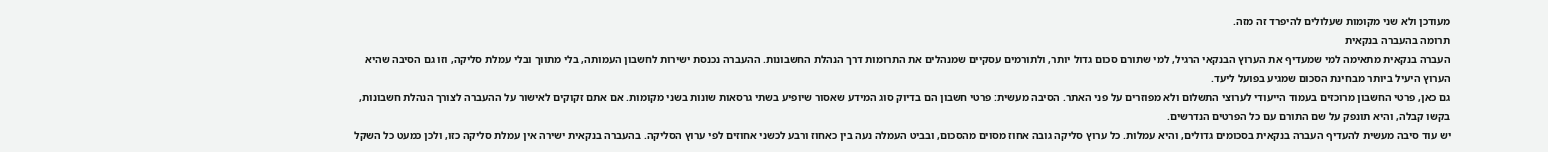מעודכן ולא שני מקומות שעלולים להיפרד זה מזה.
תרומה בהעברה בנקאית
העברה בנקאית מתאימה למי שמעדיף את הערוץ הבנקאי הרגיל, למי שתורם סכום גדול יותר, ולתורמים עסקיים שמנהלים את התרומות דרך הנהלת החשבונות. ההעברה נכנסת ישירות לחשבון העמותה, בלי מתווך ובלי עמלת סליקה, וזו גם הסיבה שהיא הערוץ היעיל ביותר מבחינת הסכום שמגיע בפועל ליעד.
גם כאן, פרטי החשבון מרוכזים בעמוד הייעודי לערוצי התשלום ולא מפוזרים על פני האתר. הסיבה מעשית: פרטי חשבון הם בדיוק סוג המידע שאסור שיופיע בשתי גרסאות שונות בשני מקומות. אם אתם זקוקים לאישור על ההעברה לצורך הנהלת חשבונות, בקשו קבלה, והיא תונפק על שם התורם עם כל הפרטים הנדרשים.
יש עוד סיבה מעשית להעדיף העברה בנקאית בסכומים גדולים, והיא עמלות. כל ערוץ סליקה גובה אחוז מסוים מהסכום, ובביט העמלה נעה בין כאחוז ורבע לכשני אחוזים לפי ערוץ הסליקה. בהעברה בנקאית ישירה אין עמלת סליקה כזו, ולכן כמעט כל השקל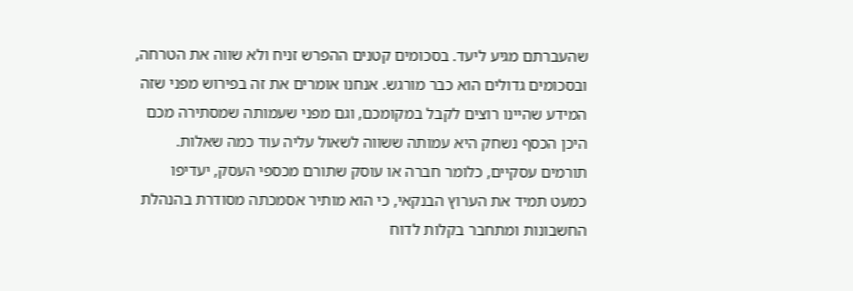שהעברתם מגיע ליעד. בסכומים קטנים ההפרש זניח ולא שווה את הטרחה, ובסכומים גדולים הוא כבר מורגש. אנחנו אומרים את זה בפירוש מפני שזה המידע שהיינו רוצים לקבל במקומכם, וגם מפני שעמותה שמסתירה מכם היכן הכסף נשחק היא עמותה ששווה לשאול עליה עוד כמה שאלות.
תורמים עסקיים, כלומר חברה או עוסק שתורם מכספי העסק, יעדיפו כמעט תמיד את הערוץ הבנקאי, כי הוא מותיר אסמכתה מסודרת בהנהלת החשבונות ומתחבר בקלות לדוח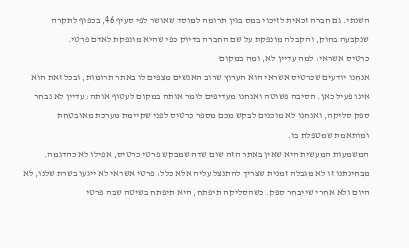השנתי. גם חברה זכאית לזיכוי במס בגין תרומה למוסד שאושר לפי סעיף 46, בכפוף לתקרה שנקבעה בחוק, והקבלה מונפקת על שם החברה בדיוק כפי שהיא מונפקת לאדם פרטי.
כרטיס אשראי: למה עדיין לא, ומה במקום
אנחנו יודעים שכרטיס אשראי הוא הערוץ שרוב האנשים מצפים לו באתר תרומות, ובכל זאת הוא אינו פעיל כאן. הסיבה פשוטה ואנחנו מעדיפים לומר אותה במקום לעטוף אותה: עדיין לא נבחר ספק סליקה, ואנחנו לא מוכנים לבקש מכם מספר כרטיס לפני שקיימת מערכת מאובטחת ומותאמת שמטפלת בו.
המשמעות המעשית היא שאין באתר הזה שום שדה שמבקש פרטי כרטיס, אפילו לא כהדגמה. מבחינתנו זו לא מגבלה זמנית שצריך להתנצל עליה אלא כלל: פרטי אשראי לא ייגעו בשרת שלנו, לא היום ולא אחרי שייבחר ספק. כשהסליקה תיפתח, היא תיפתח בשיטה שבה פרטי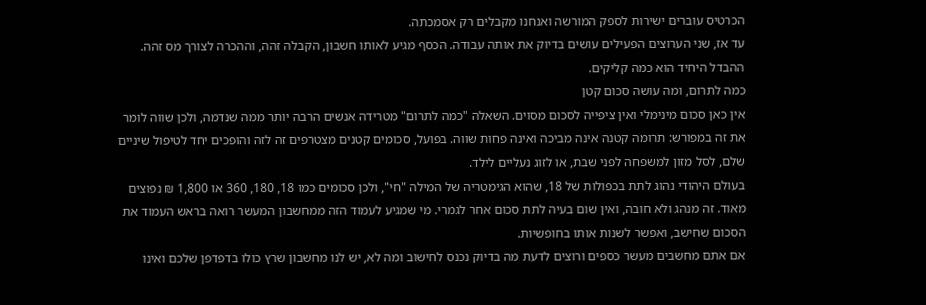הכרטיס עוברים ישירות לספק המורשה ואנחנו מקבלים רק אסמכתה.
עד אז, שני הערוצים הפעילים עושים בדיוק את אותה עבודה. הכסף מגיע לאותו חשבון, הקבלה זהה, וההכרה לצורך מס זהה. ההבדל היחיד הוא כמה קליקים.
כמה לתרום, ומה עושה סכום קטן
אין כאן סכום מינימלי ואין ציפייה לסכום מסוים. השאלה "כמה לתרום" מטרידה אנשים הרבה יותר ממה שנדמה, ולכן שווה לומר את זה במפורש: תרומה קטנה אינה מביכה ואינה פחות שווה. בפועל, סכומים קטנים מצטרפים זה לזה והופכים יחד לטיפול שיניים שלם, לסל מזון למשפחה לפני שבת, או לזוג נעליים לילד.
בעולם היהודי נהוג לתת בכפולות של 18, שהוא הגימטריה של המילה "חי", ולכן סכומים כמו 18, 180, 360 או 1,800 ₪ נפוצים מאוד. זה מנהג ולא חובה, ואין שום בעיה לתת סכום אחר לגמרי. מי שמגיע לעמוד הזה ממחשבון המעשר רואה בראש העמוד את הסכום שחישב, ואפשר לשנות אותו בחופשיות.
אם אתם מחשבים מעשר כספים ורוצים לדעת מה בדיוק נכנס לחישוב ומה לא, יש לנו מחשבון שרץ כולו בדפדפן שלכם ואינו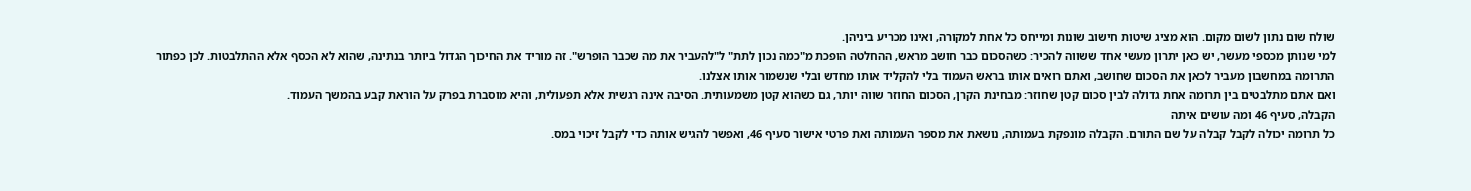שולח שום נתון לשום מקום. הוא מציג שיטות חישוב שונות ומייחס כל אחת למקורה, ואינו מכריע ביניהן.
למי שנותן מכספי מעשר, יש כאן יתרון מעשי אחד ששווה להכיר: כשהסכום כבר חושב מראש, ההחלטה הופכת מ"כמה נכון לתת" ל"להעביר את מה שכבר הופרש". זה מוריד את החיכוך הגדול ביותר בנתינה, שהוא לא הכסף אלא ההתלבטות. לכן כפתור התרומה במחשבון מעביר לכאן את הסכום שחושב, ואתם רואים אותו בראש העמוד בלי להקליד אותו מחדש ובלי שנשמור אותו אצלנו.
ואם אתם מתלבטים בין תרומה אחת גדולה לבין סכום קטן שחוזר: מבחינת הקרן, הסכום החוזר שווה יותר, גם כשהוא קטן משמעותית. הסיבה אינה רגשית אלא תפעולית, והיא מוסברת בפרק על הוראת קבע בהמשך העמוד.
הקבלה, סעיף 46 ומה עושים איתה
כל תרומה יכולה לקבל קבלה על שם התורם. הקבלה מונפקת בעמותה, נושאת את מספר העמותה ואת פרטי אישור סעיף 46, ואפשר להגיש אותה כדי לקבל זיכוי במס.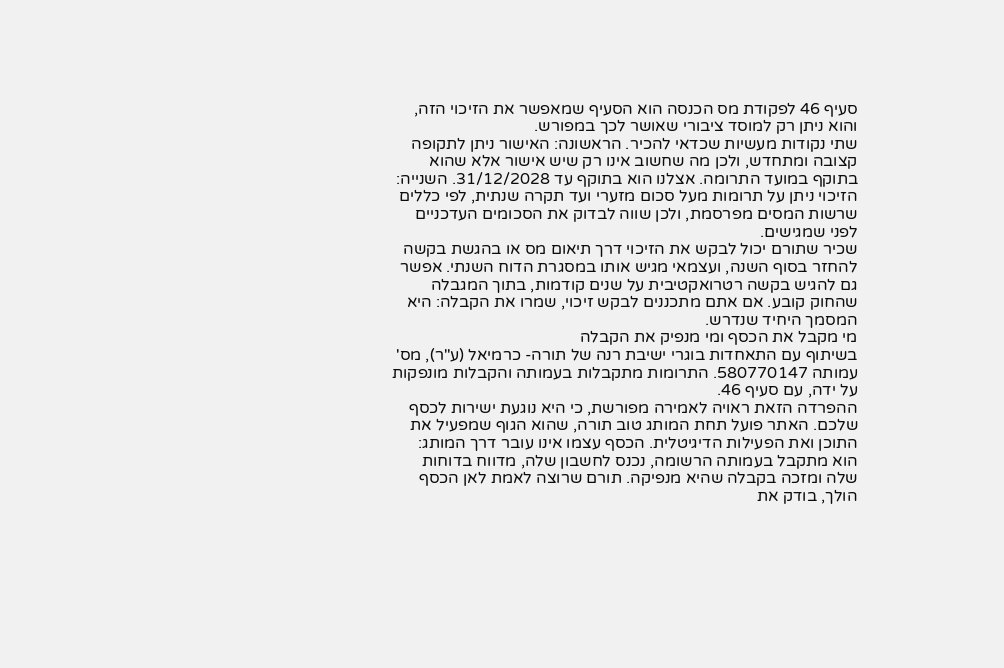סעיף 46 לפקודת מס הכנסה הוא הסעיף שמאפשר את הזיכוי הזה, והוא ניתן רק למוסד ציבורי שאושר לכך במפורש.
שתי נקודות מעשיות שכדאי להכיר. הראשונה: האישור ניתן לתקופה קצובה ומתחדש, ולכן מה שחשוב אינו רק שיש אישור אלא שהוא בתוקף במועד התרומה. אצלנו הוא בתוקף עד 31/12/2028. השנייה: הזיכוי ניתן על תרומות מעל סכום מזערי ועד תקרה שנתית, לפי כללים שרשות המסים מפרסמת, ולכן שווה לבדוק את הסכומים העדכניים לפני שמגישים.
שכיר שתורם יכול לבקש את הזיכוי דרך תיאום מס או בהגשת בקשה להחזר בסוף השנה, ועצמאי מגיש אותו במסגרת הדוח השנתי. אפשר גם להגיש בקשה רטרואקטיבית על שנים קודמות, בתוך המגבלה שהחוק קובע. אם אתם מתכננים לבקש זיכוי, שמרו את הקבלה: היא המסמך היחיד שנדרש.
מי מקבל את הכסף ומי מנפיק את הקבלה
בשיתוף עם התאחדות בוגרי ישיבת רנה של תורה- כרמיאל (ע"ר), מס' עמותה 580770147. התרומות מתקבלות בעמותה והקבלות מונפקות על ידה, עם סעיף 46.
ההפרדה הזאת ראויה לאמירה מפורשת, כי היא נוגעת ישירות לכסף שלכם. האתר פועל תחת המותג טוב תורה, שהוא הגוף שמפעיל את התוכן ואת הפעילות הדיגיטלית. הכסף עצמו אינו עובר דרך המותג: הוא מתקבל בעמותה הרשומה, נכנס לחשבון שלה, מדווח בדוחות שלה ומזכה בקבלה שהיא מנפיקה. תורם שרוצה לאמת לאן הכסף הולך, בודק את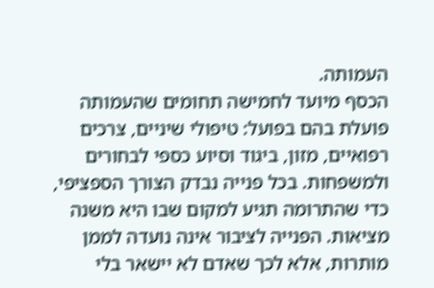העמותה.
הכסף מיועד לחמישה תחומים שהעמותה פועלת בהם בפועל: טיפולי שיניים, צרכים רפואיים, מזון, ביגוד וסיוע כספי לבחורים ולמשפחות. בכל פנייה נבדק הצורך הספציפי, כדי שהתרומה תגיע למקום שבו היא משנה מציאות. הפנייה לציבור אינה נועדה לממן מותרות, אלא לכך שאדם לא יישאר בלי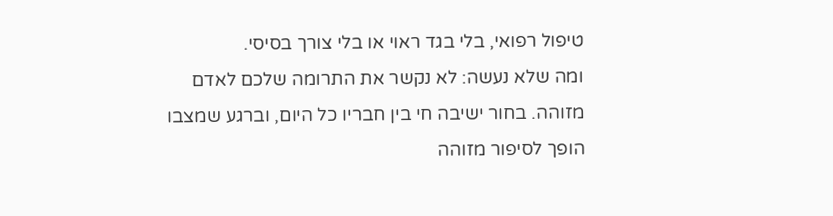טיפול רפואי, בלי בגד ראוי או בלי צורך בסיסי.
ומה שלא נעשה: לא נקשר את התרומה שלכם לאדם מזוהה. בחור ישיבה חי בין חבריו כל היום, וברגע שמצבו הופך לסיפור מזוהה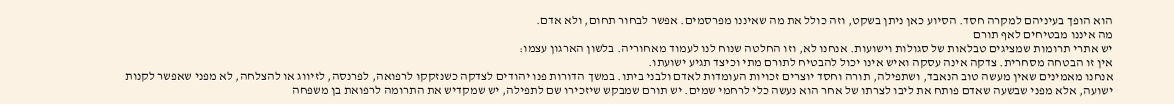הוא הופך בעיניהם למקרה חסד. הסיוע כאן ניתן בשקט, וזה כולל את מה שאיננו מפרסמים. אפשר לבחור תחום, ולא אדם.
מה איננו מבטיחים לאף תורם
יש אתרי תרומות שמציגים טבלאות של סגולות וישועות. אנחנו לא, וזו החלטה שנוח לנו לעמוד מאחוריה. בלשון הארגון עצמו:
אין זו הבטחה מסחרית. צדקה אינה עסקה ואיש אינו יכול להבטיח לתורם מתי וכיצד תגיע ישועתו.
אנחנו מאמינים שאין מעשה טוב הנאבד, ושתפילה, תורה וחסד יוצרים זכויות העומדות לאדם ולבני ביתו. במשך הדורות פנו יהודים לצדקה כשנזקקו לרפואה, לפרנסה, לזיווג או להצלחה, לא מפני שאפשר לקנות ישועה, אלא מפני שבשעה שאדם פותח את ליבו לצרתו של אחר הוא נעשה כלי לרחמי שמים. יש תורם שמבקש שיזכירו שם לתפילה, יש שמקדיש את התרומה לרפואת בן משפחה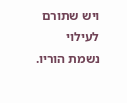ויש שתורם לעילוי נשמת הוריו.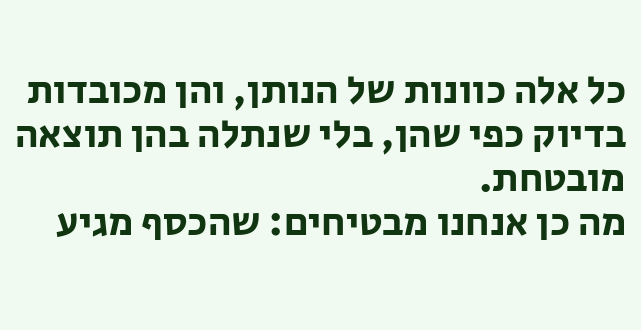כל אלה כוונות של הנותן, והן מכובדות בדיוק כפי שהן, בלי שנתלה בהן תוצאה מובטחת.
מה כן אנחנו מבטיחים: שהכסף מגיע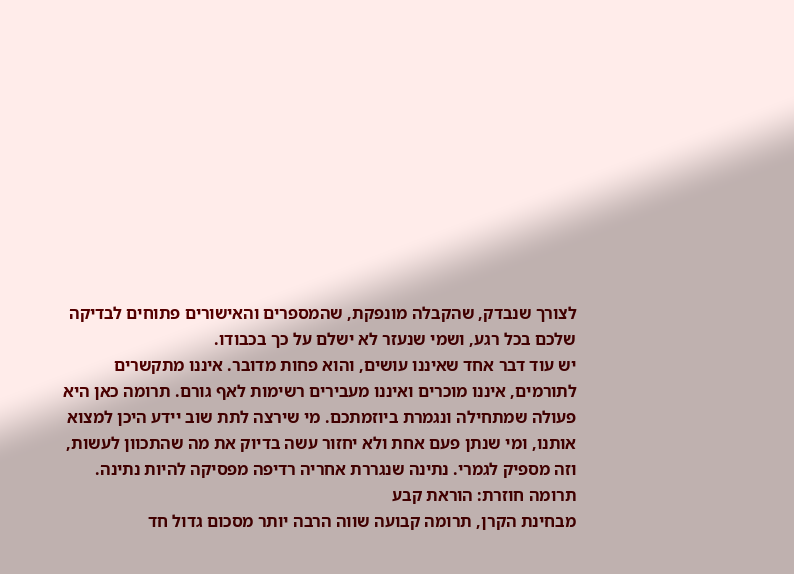לצורך שנבדק, שהקבלה מונפקת, שהמספרים והאישורים פתוחים לבדיקה שלכם בכל רגע, ושמי שנעזר לא ישלם על כך בכבודו.
יש עוד דבר אחד שאיננו עושים, והוא פחות מדובר. איננו מתקשרים לתורמים, איננו מוכרים ואיננו מעבירים רשימות לאף גורם. תרומה כאן היא פעולה שמתחילה ונגמרת ביוזמתכם. מי שירצה לתת שוב יידע היכן למצוא אותנו, ומי שנתן פעם אחת ולא יחזור עשה בדיוק את מה שהתכוון לעשות, וזה מספיק לגמרי. נתינה שנגררת אחריה רדיפה מפסיקה להיות נתינה.
תרומה חוזרת: הוראת קבע
מבחינת הקרן, תרומה קבועה שווה הרבה יותר מסכום גדול חד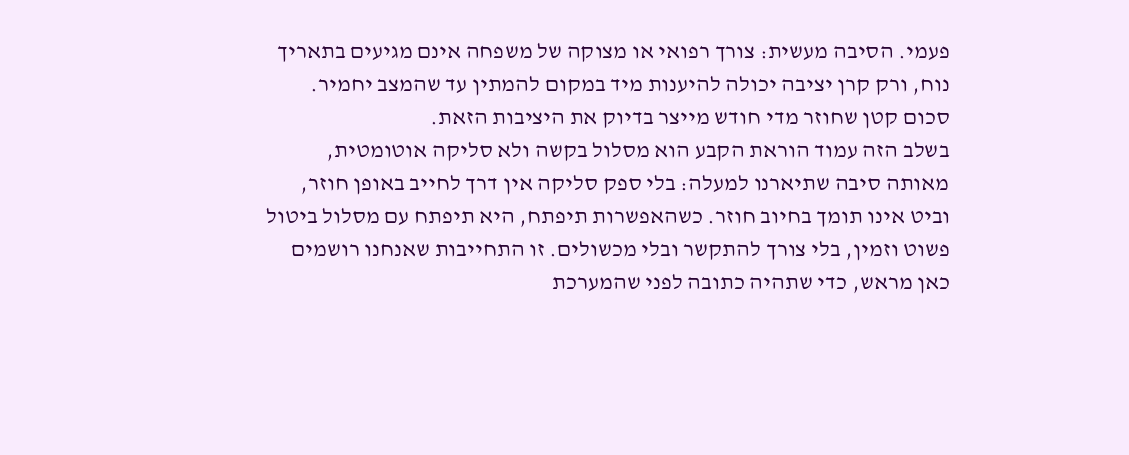פעמי. הסיבה מעשית: צורך רפואי או מצוקה של משפחה אינם מגיעים בתאריך נוח, ורק קרן יציבה יכולה להיענות מיד במקום להמתין עד שהמצב יחמיר. סכום קטן שחוזר מדי חודש מייצר בדיוק את היציבות הזאת.
בשלב הזה עמוד הוראת הקבע הוא מסלול בקשה ולא סליקה אוטומטית, מאותה סיבה שתיארנו למעלה: בלי ספק סליקה אין דרך לחייב באופן חוזר, וביט אינו תומך בחיוב חוזר. כשהאפשרות תיפתח, היא תיפתח עם מסלול ביטול פשוט וזמין, בלי צורך להתקשר ובלי מכשולים. זו התחייבות שאנחנו רושמים כאן מראש, כדי שתהיה כתובה לפני שהמערכת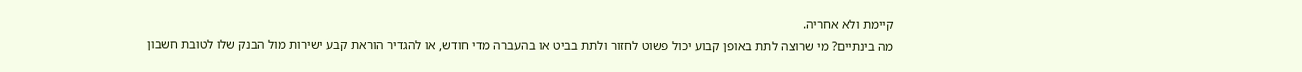קיימת ולא אחריה.
מה בינתיים? מי שרוצה לתת באופן קבוע יכול פשוט לחזור ולתת בביט או בהעברה מדי חודש, או להגדיר הוראת קבע ישירות מול הבנק שלו לטובת חשבון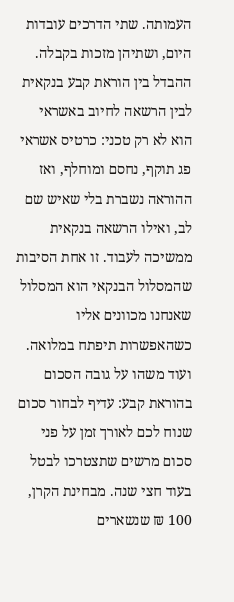העמותה. שתי הדרכים עובדות היום, ושתיהן מזכות בקבלה. ההבדל בין הוראת קבע בנקאית לבין הרשאה לחיוב באשראי הוא לא רק טכני: כרטיס אשראי פג תוקף, נחסם ומוחלף, ואז ההוראה נשברת בלי שאיש שם לב, ואילו הרשאה בנקאית ממשיכה לעבוד. זו אחת הסיבות שהמסלול הבנקאי הוא המסלול שאנחנו מכוונים אליו כשהאפשרות תיפתח במלואה.
ועוד משהו על גובה הסכום בהוראת קבע: עדיף לבחור סכום שנוח לכם לאורך זמן על פני סכום מרשים שתצטרכו לבטל בעוד חצי שנה. מבחינת הקרן, 100 ₪ שנשארים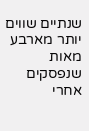שנתיים שווים יותר מארבע מאות שנפסקים אחרי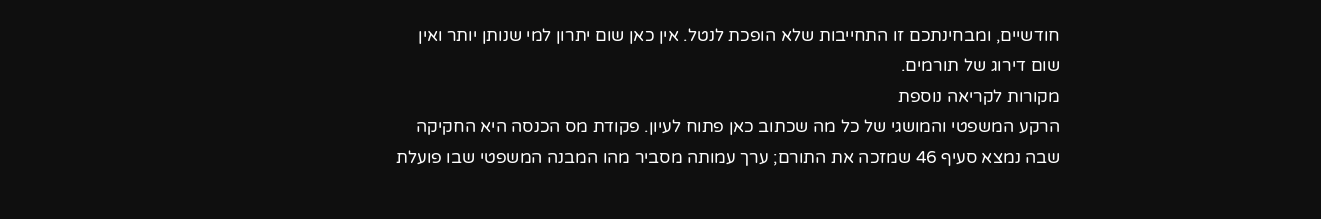חודשיים, ומבחינתכם זו התחייבות שלא הופכת לנטל. אין כאן שום יתרון למי שנותן יותר ואין שום דירוג של תורמים.
מקורות לקריאה נוספת
הרקע המשפטי והמושגי של כל מה שכתוב כאן פתוח לעיון. פקודת מס הכנסה היא החקיקה שבה נמצא סעיף 46 שמזכה את התורם; ערך עמותה מסביר מהו המבנה המשפטי שבו פועלת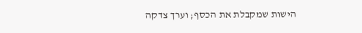הישות שמקבלת את הכסף; וערך צדקה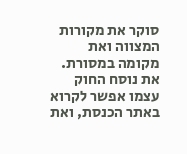סוקר את מקורות המצווה ואת מקומה במסורת. את נוסח החוק עצמו אפשר לקרוא באתר הכנסת, ואת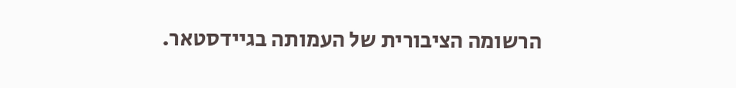הרשומה הציבורית של העמותה בגיידסטאר.